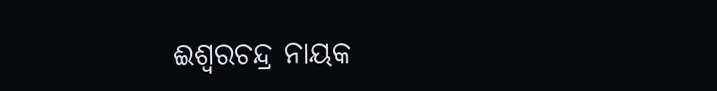ଈଶ୍ୱରଚନ୍ଦ୍ର ନାୟକ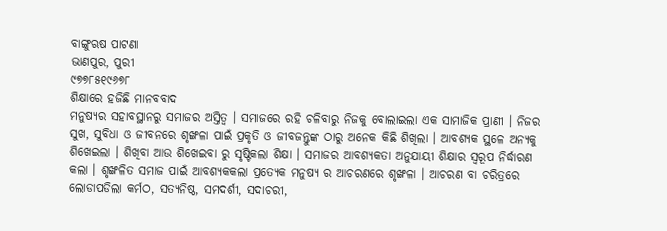ବାଙ୍ଗୁଋଷ ପାଟଣା
ଭାଣପୁର, ପୁରୀ
୯୭୭୮୫୧୯୬୭୮
ଶିକ୍ଷାରେ ହଜିଛି ମାନବବାଦ
ମନୁଷ୍ୟର ସହାବସ୍ଥାନରୁ ସମାଜର ଅସ୍ତିତ୍ୱ । ସମାଜରେ ରହି ଚଳିବାରୁ ନିଜକୁ ବୋଲାଇଲା ଏକ ସାମାଜିକ ପ୍ରାଣୀ । ନିଜର ସୁଖ, ସୁବିଧା ଓ ଜୀବନରେ ଶୃଙ୍ଖଳା ପାଇଁ ପ୍ରକୃତି ଓ ଜୀବଜନ୍ତୁଙ୍କ ଠାରୁ ଅନେକ କିଛି ଶିଖିଲା । ଆବଶ୍ୟକ ସ୍ଥଳେ ଅନ୍ୟକୁ ଶିଖେଇଲା । ଶିଖିବା ଆଉ ଶିଖେଇବା ରୁ ସୃଷ୍ଟିକଲା ଶିକ୍ଷା । ସମାଜର ଆବଶ୍ୟକତା ଅନୁଯାୟୀ ଶିକ୍ଷାର ସ୍ୱରୂପ ନିର୍ଦ୍ଧାରଣ କଲା । ଶୃଙ୍ଖଳିତ ସମାଜ ପାଇଁ ଆବଶ୍ୟକକଲା ପ୍ରତ୍ୟେକ ମନୁଷ୍ୟ ର ଆଚରଣରେ ଶୃଙ୍ଖଳା । ଆଚରଣ ବା ଚରିତ୍ରରେ ଲୋଡାପଡିଲା କର୍ମଠ, ସତ୍ୟନିଷ୍ଠ, ସମଦର୍ଶୀ, ସଦାଚରୀ,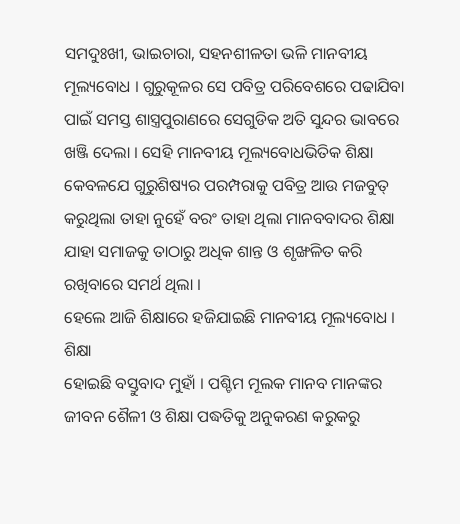ସମଦୁଃଖୀ, ଭାଇଚାରା, ସହନଶୀଳତା ଭଳି ମାନବୀୟ ମୂଲ୍ୟବୋଧ । ଗୁରୁକୂଳର ସେ ପବିତ୍ର ପରିବେଶରେ ପଢାଯିବା ପାଇଁ ସମସ୍ତ ଶାସ୍ତ୍ରପୁରାଣରେ ସେଗୁଡିକ ଅତି ସୁନ୍ଦର ଭାବରେ ଖଞ୍ଜି ଦେଲା । ସେହି ମାନବୀୟ ମୂଲ୍ୟବୋଧଭିତିକ ଶିକ୍ଷା କେବଳଯେ ଗୁରୁଶିଷ୍ୟର ପରମ୍ପରାକୁ ପବିତ୍ର ଆଉ ମଜବୁତ୍ କରୁଥିଲା ତାହା ନୁହେଁ ବରଂ ତାହା ଥିଲା ମାନବବାଦର ଶିକ୍ଷା ଯାହା ସମାଜକୁ ତାଠାରୁ ଅଧିକ ଶାନ୍ତ ଓ ଶୃଙ୍ଖଳିତ କରି ରଖିବାରେ ସମର୍ଥ ଥିଲା ।
ହେଲେ ଆଜି ଶିକ୍ଷାରେ ହଜିଯାଇଛି ମାନବୀୟ ମୂଲ୍ୟବୋଧ । ଶିକ୍ଷା
ହୋଇଛି ବସ୍ତୁବାଦ ମୁହାଁ । ପଶ୍ଚିମ ମୂଲକ ମାନବ ମାନଙ୍କର ଜୀବନ ଶୈଳୀ ଓ ଶିକ୍ଷା ପଦ୍ଧତିକୁ ଅନୁକରଣ କରୁକରୁ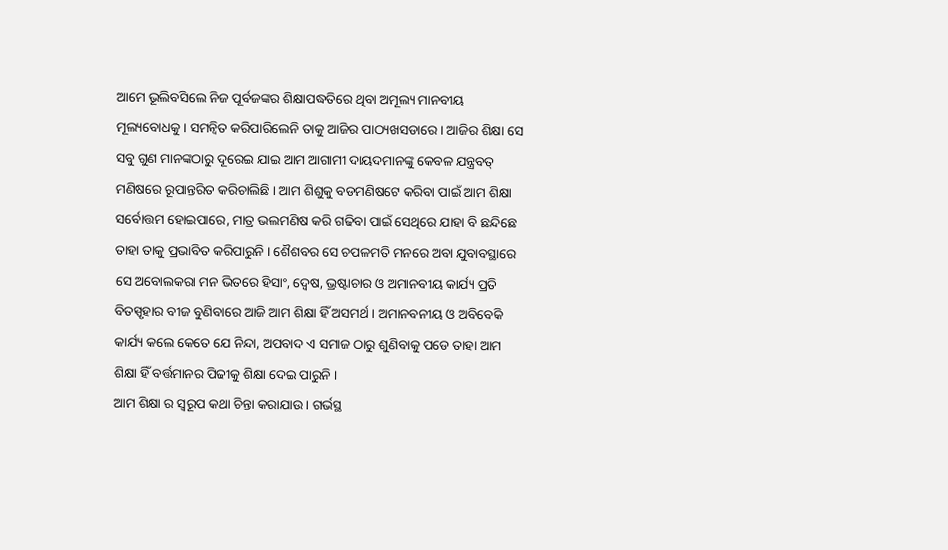ଆମେ ଭୂଲିବସିଲେ ନିଜ ପୂର୍ବଜଙ୍କର ଶିକ୍ଷାପଦ୍ଧତିରେ ଥିବା ଅମୂଲ୍ୟ ମାନବୀୟ ମୂଲ୍ୟବୋଧକୁ । ସମନ୍ୱିତ କରିପାରିଲେନି ତାକୁ ଆଜିର ପାଠ୍ୟଖସଡାରେ । ଆଜିର ଶିକ୍ଷା ସେ ସବୁ ଗୁଣ ମାନଙ୍କଠାରୁ ଦୂରେଇ ଯାଇ ଆମ ଆଗାମୀ ଦାୟଦମାନଙ୍କୁ କେବଳ ଯନ୍ତ୍ରବତ୍ ମଣିଷରେ ରୂପାନ୍ତରିତ କରିଚାଲିଛି । ଆମ ଶିଶୁକୁ ବଡମଣିଷଟେ କରିବା ପାଇଁ ଆମ ଶିକ୍ଷା ସର୍ବୋତ୍ତମ ହୋଇପାରେ, ମାତ୍ର ଭଲମଣିଷ କରି ଗଢିବା ପାଇଁ ସେଥିରେ ଯାହା ବି ଛନ୍ଦିଛେ ତାହା ତାକୁ ପ୍ରଭାବିତ କରିପାରୁନି । ଶୈଶବର ସେ ଚପଳମତି ମନରେ ଅବା ଯୁବାବସ୍ଥାରେ ସେ ଅବୋଲକରା ମନ ଭିତରେ ହିସାଂ, ଦ୍ୱେଷ, ଭ୍ରଷ୍ଟାଚାର ଓ ଅମାନବୀୟ କାର୍ଯ୍ୟ ପ୍ରତି ବିତସ୍ପୃହାର ବୀଜ ବୁଣିବାରେ ଆଜି ଆମ ଶିକ୍ଷା ହିଁ ଅସମର୍ଥ । ଅମାନବନୀୟ ଓ ଅବିବେକି କାର୍ଯ୍ୟ କଲେ କେତେ ଯେ ନିନ୍ଦା, ଅପବାଦ ଏ ସମାଜ ଠାରୁ ଶୁଣିବାକୁ ପଡେ ତାହା ଆମ ଶିକ୍ଷା ହିଁ ବର୍ତ୍ତମାନର ପିଢୀକୁ ଶିକ୍ଷା ଦେଇ ପାରୁନି ।
ଆମ ଶିକ୍ଷା ର ସ୍ୱରୂପ କଥା ଚିନ୍ତା କରାଯାଉ । ଗର୍ଭସ୍ଥ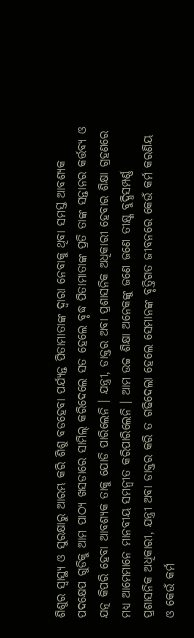ଶିଶୁର ସ୍ୱାସ୍ଥ୍ୟ ଓ ସୁରକ୍ଷାରୁ ଆରମ୍ଭ କରି ଶିଶୁ ବଡହେବା ପର୍ଯ୍ୟନ୍ତ ପିତାମାତାଙ୍କ ଦ୍ୱାରା ନେବାକୁ ଥିବା ସମସ୍ତ ଆବଶ୍ୟକ ପଦକ୍ଷେପ ଗୁଡିକୁ ଆମ ପାଠ୍ୟ ଖସଡାରେ ସାମିଲ୍ କରିଦେଲେ ସତ ହେଲେ ବୃଦ୍ଧ ପିତାମାତାଙ୍କ ପ୍ରତି ତାଙ୍କ ସନ୍ତାନର କର୍ତ୍ତବ୍ୟ ଓ ଯତ୍ନ କିପରି ହେବା ଆବଶ୍ୟକ ତାକୁ ଯୋଡି ପାରିଲେନି । ଯନ୍ତ୍ରୀ, ଡାକ୍ତର ଅବା ପ୍ରଶାସନିକ ଅଧିକାରୀ ହେବାର ଶିକ୍ଷା ଗ୍ରହଣରେ ମଧ୍ୟ ଆମେମାନେ ମାନବୀୟ ସମନ୍ୱୀତ କରିପାରିଲେନି । ଆମ ଉଚ୍ଚ ଶିକ୍ଷା ଅନେକଙ୍କୁ ଜଣେ ଜଣେ ତୀକ୍ଷ୍ଣ ବୁଦ୍ଧିସମ୍ପର୍ଣ୍ଣ ପ୍ରଶାସନିକ ଅଧିକାରୀ, ଯନ୍ତ୍ରୀ ଅବା ଡାକ୍ତର କରି ତ ଗଢିଦେଲା ହେଲେ ସେମାନଙ୍କ ବୃତ୍ତିଗତ ଜୀବନରେ କେଉଁ କର୍ମ କରଣିୟ ଓ କେଉଁ କର୍ମ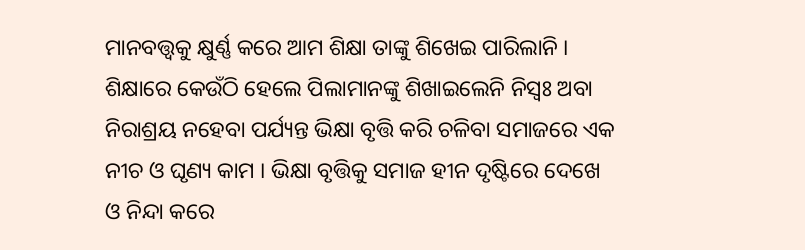ମାନବତ୍ତ୍ୱକୁ କ୍ଷୁର୍ଣ୍ଣ କରେ ଆମ ଶିକ୍ଷା ତାଙ୍କୁ ଶିଖେଇ ପାରିଲାନି । ଶିକ୍ଷାରେ କେଉଁଠି ହେଲେ ପିଲାମାନଙ୍କୁ ଶିଖାଇଲେନି ନିସ୍ୱଃ ଅବା ନିରାଶ୍ରୟ ନହେବା ପର୍ଯ୍ୟନ୍ତ ଭିକ୍ଷା ବୃତ୍ତି କରି ଚଳିବା ସମାଜରେ ଏକ ନୀଚ ଓ ଘୃଣ୍ୟ କାମ । ଭିକ୍ଷା ବୃତ୍ତିକୁ ସମାଜ ହୀନ ଦୃଷ୍ଟିରେ ଦେଖେ ଓ ନିନ୍ଦା କରେ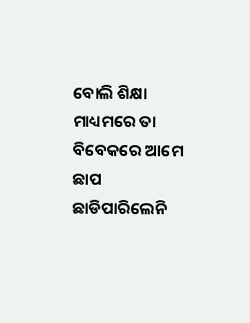ବୋଲି ଶିକ୍ଷା ମାଧ୍ୟମରେ ତା ବିବେକରେ ଆମେ ଛାପ ଛାଡିପାରିଲେନି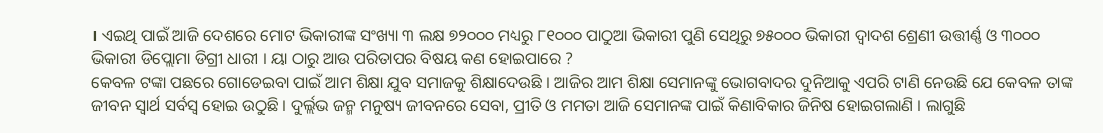। ଏଇଥି ପାଇଁ ଆଜି ଦେଶରେ ମୋଟ ଭିକାରୀଙ୍କ ସଂଖ୍ୟା ୩ ଲକ୍ଷ ୭୨୦୦୦ ମଧ୍ୟରୁ ୮୧୦୦୦ ପାଠୁଆ ଭିକାରୀ ପୁଣି ସେଥିରୁ ୭୫୦୦୦ ଭିକାରୀ ଦ୍ୱାଦଶ ଶ୍ରେଣୀ ଉତ୍ତୀର୍ଣ୍ଣ ଓ ୩୦୦୦ ଭିକାରୀ ଡିପ୍ଲୋମା ଡିଗ୍ରୀ ଧାରୀ । ୟା ଠାରୁ ଆଉ ପରିତାପର ବିଷୟ କଣ ହୋଇପାରେ ?
କେବଳ ଟଙ୍କା ପଛରେ ଗୋଡେଇବା ପାଇଁ ଆମ ଶିକ୍ଷା ଯୁବ ସମାଜକୁ ଶିକ୍ଷାଦେଉଛି । ଆଜିର ଆମ ଶିକ୍ଷା ସେମାନଙ୍କୁ ଭୋଗବାଦର ଦୁନିଆକୁ ଏପରି ଟାଣି ନେଉଛି ଯେ କେବଳ ତାଙ୍କ ଜୀବନ ସ୍ୱାର୍ଥ ସର୍ବସ୍ୱ ହୋଇ ଉଠୁଛି । ଦୁର୍ଲ୍ଲଭ ଜନ୍ମ ମନୁଷ୍ୟ ଜୀବନରେ ସେବା, ପ୍ରୀତି ଓ ମମତା ଆଜି ସେମାନଙ୍କ ପାଇଁ କିଣାବିକାର ଜିନିଷ ହୋଇଗଲାଣି । ଲାଗୁଛି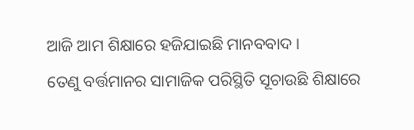ଆଜି ଆମ ଶିକ୍ଷାରେ ହଜିଯାଇଛି ମାନବବାଦ ।
ତେଣୁ ବର୍ତ୍ତମାନର ସାମାଜିକ ପରିସ୍ଥିତି ସୂଚାଉଛି ଶିକ୍ଷାରେ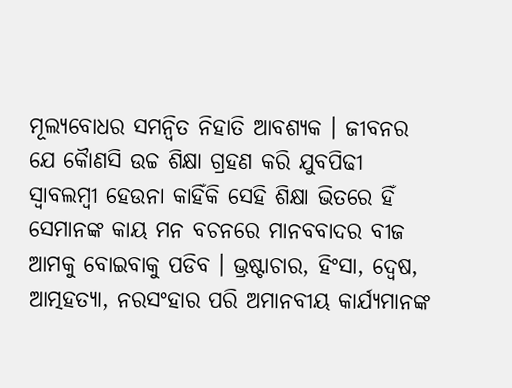ମୂଲ୍ୟବୋଧର ସମନ୍ୱିତ ନିହାତି ଆବଶ୍ୟକ । ଜୀବନର ଯେ କୈାଣସି ଉଚ୍ଚ ଶିକ୍ଷା ଗ୍ରହଣ କରି ଯୁବପିଢୀ ସ୍ୱାବଲମ୍ବୀ ହେଉନା କାହିଁକି ସେହି ଶିକ୍ଷା ଭିତରେ ହିଁ ସେମାନଙ୍କ କାୟ ମନ ବଚନରେ ମାନବବାଦର ବୀଜ ଆମକୁ ବୋଇବାକୁ ପଡିବ । ଭ୍ରଷ୍ଟାଚାର, ହିଂସା, ଦ୍ୱେଷ,
ଆତ୍ମହତ୍ୟା, ନରସଂହାର ପରି ଅମାନବୀୟ କାର୍ଯ୍ୟମାନଙ୍କ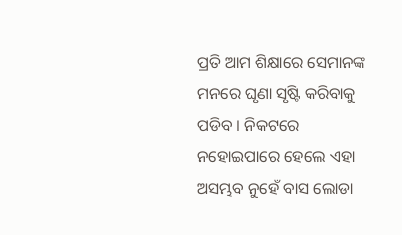ପ୍ରତି ଆମ ଶିକ୍ଷାରେ ସେମାନଙ୍କ ମନରେ ଘୃଣା ସୃଷ୍ଟି କରିବାକୁ ପଡିବ । ନିକଟରେ ନହୋଇପାରେ ହେଲେ ଏହା ଅସମ୍ଭବ ନୁହେଁ ବାସ ଲୋଡା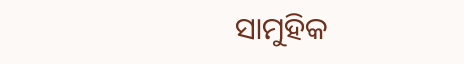ସାମୁହିକ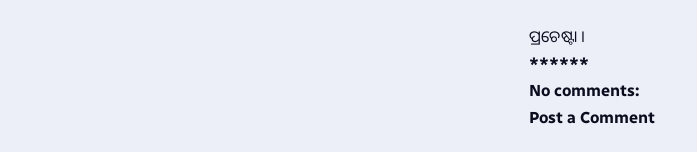ପ୍ରଚେଷ୍ଟା ।
******
No comments:
Post a Comment